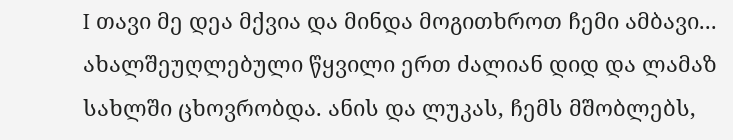I თავი მე დეა მქვია და მინდა მოგითხროთ ჩემი ამბავი... ახალშეუღლებული წყვილი ერთ ძალიან დიდ და ლამაზ სახლში ცხოვრობდა. ანის და ლუკას, ჩემს მშობლებს,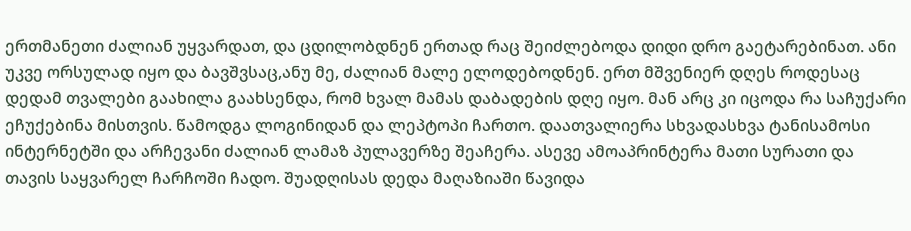ერთმანეთი ძალიან უყვარდათ, და ცდილობდნენ ერთად რაც შეიძლებოდა დიდი დრო გაეტარებინათ. ანი უკვე ორსულად იყო და ბავშვსაც,ანუ მე, ძალიან მალე ელოდებოდნენ. ერთ მშვენიერ დღეს როდესაც დედამ თვალები გაახილა გაახსენდა, რომ ხვალ მამას დაბადების დღე იყო. მან არც კი იცოდა რა საჩუქარი ეჩუქებინა მისთვის. წამოდგა ლოგინიდან და ლეპტოპი ჩართო. დაათვალიერა სხვადასხვა ტანისამოსი ინტერნეტში და არჩევანი ძალიან ლამაზ პულავერზე შეაჩერა. ასევე ამოაპრინტერა მათი სურათი და თავის საყვარელ ჩარჩოში ჩადო. შუადღისას დედა მაღაზიაში წავიდა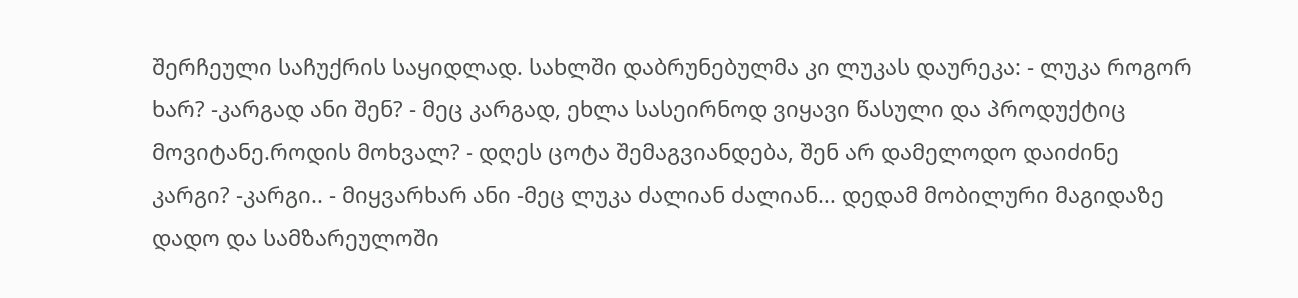შერჩეული საჩუქრის საყიდლად. სახლში დაბრუნებულმა კი ლუკას დაურეკა: - ლუკა როგორ ხარ? -კარგად ანი შენ? - მეც კარგად, ეხლა სასეირნოდ ვიყავი წასული და პროდუქტიც მოვიტანე.როდის მოხვალ? - დღეს ცოტა შემაგვიანდება, შენ არ დამელოდო დაიძინე კარგი? -კარგი.. - მიყვარხარ ანი -მეც ლუკა ძალიან ძალიან... დედამ მობილური მაგიდაზე დადო და სამზარეულოში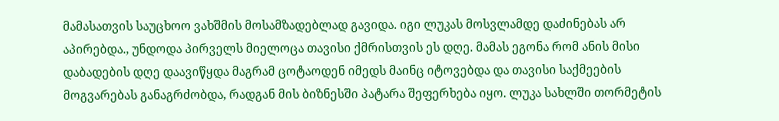მამასათვის საუცხოო ვახშმის მოსამზადებლად გავიდა. იგი ლუკას მოსვლამდე დაძინებას არ აპირებდა., უნდოდა პირველს მიელოცა თავისი ქმრისთვის ეს დღე. მამას ეგონა რომ ანის მისი დაბადების დღე დაავიწყდა მაგრამ ცოტაოდენ იმედს მაინც იტოვებდა და თავისი საქმეების მოგვარებას განაგრძობდა, რადგან მის ბიზნესში პატარა შეფერხება იყო. ლუკა სახლში თორმეტის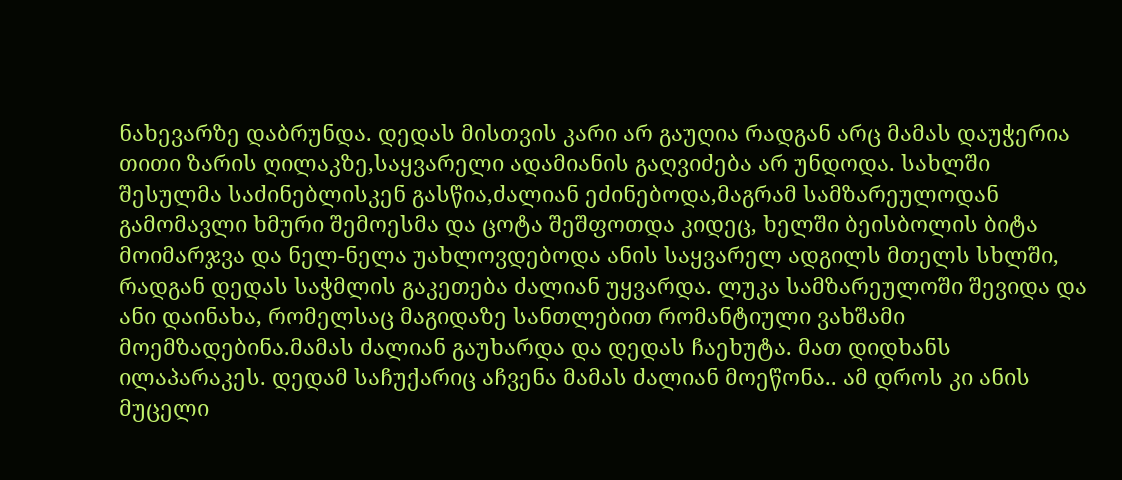ნახევარზე დაბრუნდა. დედას მისთვის კარი არ გაუღია რადგან არც მამას დაუჭერია თითი ზარის ღილაკზე,საყვარელი ადამიანის გაღვიძება არ უნდოდა. სახლში შესულმა საძინებლისკენ გასწია,ძალიან ეძინებოდა,მაგრამ სამზარეულოდან გამომავლი ხმური შემოესმა და ცოტა შეშფოთდა კიდეც, ხელში ბეისბოლის ბიტა მოიმარჯვა და ნელ-ნელა უახლოვდებოდა ანის საყვარელ ადგილს მთელს სხლში, რადგან დედას საჭმლის გაკეთება ძალიან უყვარდა. ლუკა სამზარეულოში შევიდა და ანი დაინახა, რომელსაც მაგიდაზე სანთლებით რომანტიული ვახშამი მოემზადებინა.მამას ძალიან გაუხარდა და დედას ჩაეხუტა. მათ დიდხანს ილაპარაკეს. დედამ საჩუქარიც აჩვენა მამას ძალიან მოეწონა.. ამ დროს კი ანის მუცელი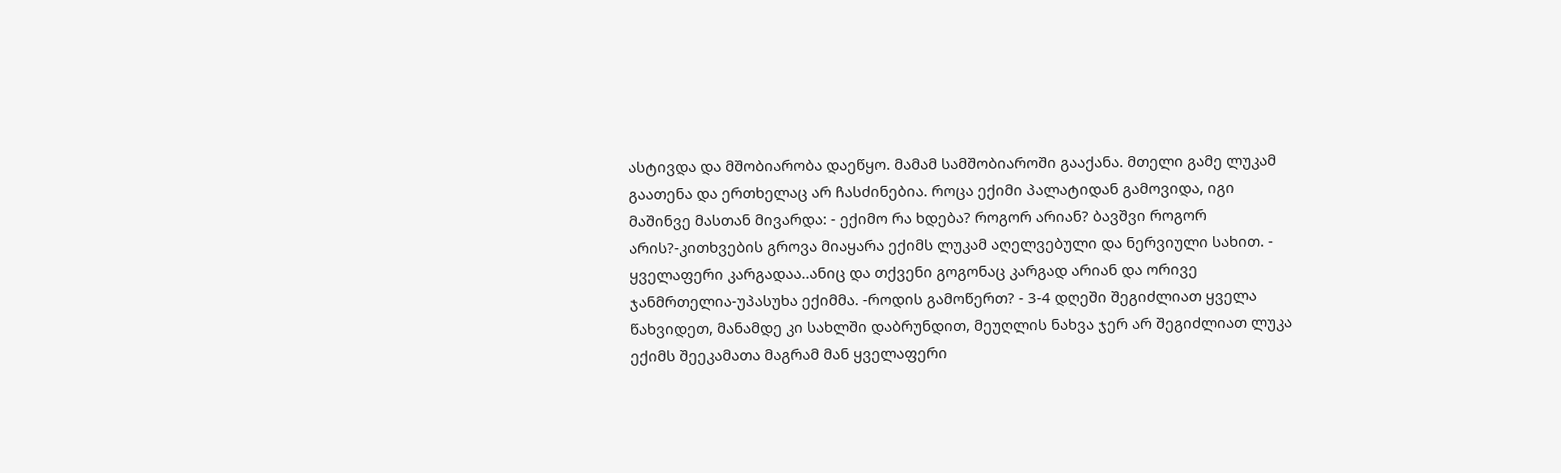ასტივდა და მშობიარობა დაეწყო. მამამ სამშობიაროში გააქანა. მთელი გამე ლუკამ გაათენა და ერთხელაც არ ჩასძინებია. როცა ექიმი პალატიდან გამოვიდა, იგი მაშინვე მასთან მივარდა: - ექიმო რა ხდება? როგორ არიან? ბავშვი როგორ არის?-კითხვების გროვა მიაყარა ექიმს ლუკამ აღელვებული და ნერვიული სახით. - ყველაფერი კარგადაა..ანიც და თქვენი გოგონაც კარგად არიან და ორივე ჯანმრთელია-უპასუხა ექიმმა. -როდის გამოწერთ? - 3-4 დღეში შეგიძლიათ ყველა წახვიდეთ, მანამდე კი სახლში დაბრუნდით, მეუღლის ნახვა ჯერ არ შეგიძლიათ ლუკა ექიმს შეეკამათა მაგრამ მან ყველაფერი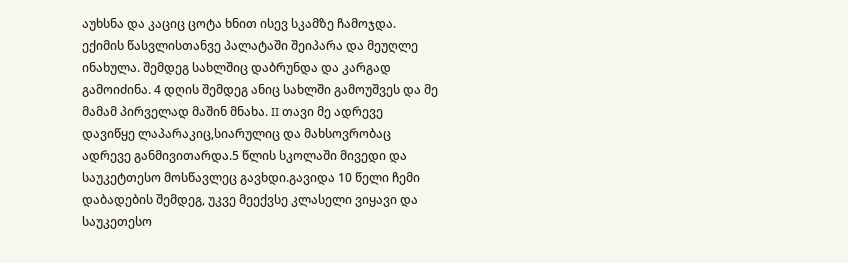აუხსნა და კაციც ცოტა ხნით ისევ სკამზე ჩამოჯდა. ექიმის წასვლისთანვე პალატაში შეიპარა და მეუღლე ინახულა. შემდეგ სახლშიც დაბრუნდა და კარგად გამოიძინა. 4 დღის შემდეგ ანიც სახლში გამოუშვეს და მე მამამ პირველად მაშინ მნახა. II თავი მე ადრევე დავიწყე ლაპარაკიც,სიარულიც და მახსოვრობაც ადრევე განმივითარდა.5 წლის სკოლაში მივედი და საუკეტთესო მოსწავლეც გავხდი.გავიდა 10 წელი ჩემი დაბადების შემდეგ, უკვე მეექვსე კლასელი ვიყავი და საუკეთესო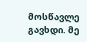მოსწავლე გავხდი. მე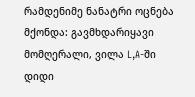რამდენიმე ნანატრი ოცნება მქონდა: გავმხდარიყავი მომღერალი, ვილა L,A-ში დიდი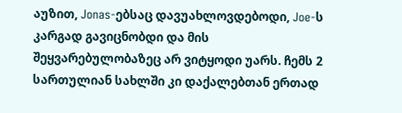აუზით, Jonas-ებსაც დავუახლოვდებოდი, Joe-ს კარგად გავიცნობდი და მის შეყვარებულობაზეც არ ვიტყოდი უარს. ჩემს 2 სართულიან სახლში კი დაქალებთან ერთად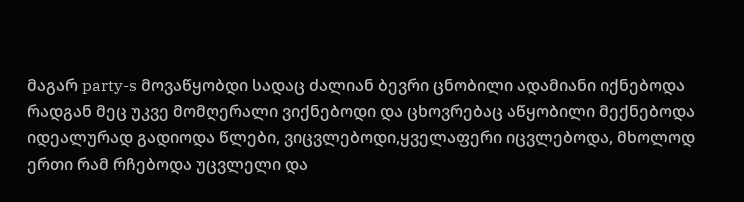მაგარ party-s მოვაწყობდი სადაც ძალიან ბევრი ცნობილი ადამიანი იქნებოდა რადგან მეც უკვე მომღერალი ვიქნებოდი და ცხოვრებაც აწყობილი მექნებოდა იდეალურად გადიოდა წლები, ვიცვლებოდი,ყველაფერი იცვლებოდა, მხოლოდ ერთი რამ რჩებოდა უცვლელი და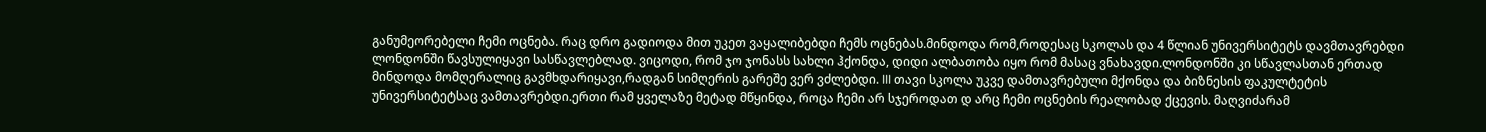განუმეორებელი ჩემი ოცნება. რაც დრო გადიოდა მით უკეთ ვაყალიბებდი ჩემს ოცნებას.მინდოდა რომ,როდესაც სკოლას და 4 წლიან უნივერსიტეტს დავმთავრებდი ლონდონში წავსულიყავი სასწავლებლად. ვიცოდი, რომ ჯო ჯონასს სახლი ჰქონდა, დიდი ალბათობა იყო რომ მასაც ვნახავდი.ლონდონში კი სწავლასთან ერთად მინდოდა მომღერალიც გავმხდარიყავი,რადგან სიმღერის გარეშე ვერ ვძლებდი. III თავი სკოლა უკვე დამთავრებული მქონდა და ბიზნესის ფაკულტეტის უნივერსიტეტსაც ვამთავრებდი.ერთი რამ ყველაზე მეტად მწყინდა, როცა ჩემი არ სჯეროდათ დ არც ჩემი ოცნების რეალობად ქცევის. მაღვიძარამ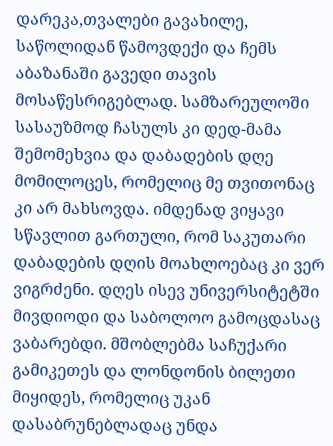დარეკა,თვალები გავახილე, საწოლიდან წამოვდექი და ჩემს აბაზანაში გავედი თავის მოსაწესრიგებლად. სამზარეულოში სასაუზმოდ ჩასულს კი დედ-მამა შემომეხვია და დაბადების დღე მომილოცეს, რომელიც მე თვითონაც კი არ მახსოვდა. იმდენად ვიყავი სწავლით გართული, რომ საკუთარი დაბადების დღის მოახლოებაც კი ვერ ვიგრძენი. დღეს ისევ უნივერსიტეტში მივდიოდი და საბოლოო გამოცდასაც ვაბარებდი. მშობლებმა საჩუქარი გამიკეთეს და ლონდონის ბილეთი მიყიდეს, რომელიც უკან დასაბრუნებლადაც უნდა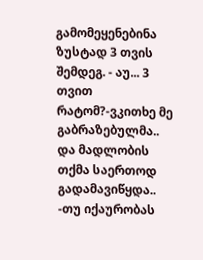გამომეყენებინა ზუსტად 3 თვის შემდეგ. - აუ... 3 თვით რატომ?-ვკითხე მე გაბრაზებულმა.. და მადლობის თქმა საერთოდ გადამავიწყდა.. -თუ იქაურობას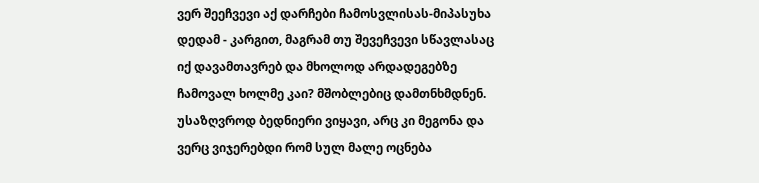ვერ შეეჩვევი აქ დარჩები ჩამოსვლისას-მიპასუხა დედამ - კარგით, მაგრამ თუ შევეჩვევი სწავლასაც იქ დავამთავრებ და მხოლოდ არდადეგებზე ჩამოვალ ხოლმე კაი? მშობლებიც დამთნხმდნენ. უსაზღვროდ ბედნიერი ვიყავი, არც კი მეგონა და ვერც ვიჯერებდი რომ სულ მალე ოცნება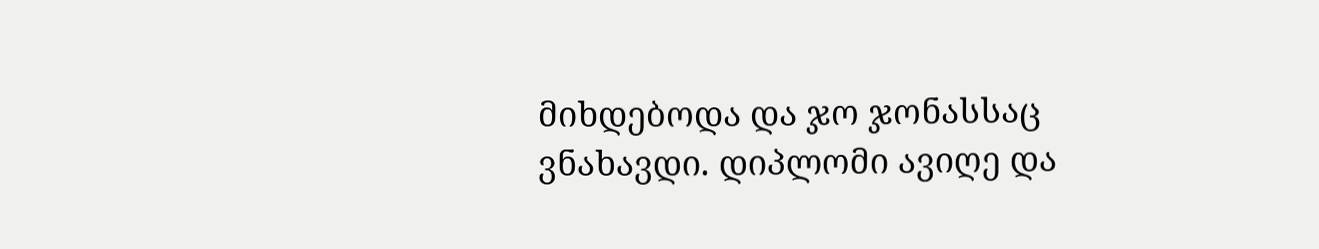მიხდებოდა და ჯო ჯონასსაც ვნახავდი. დიპლომი ავიღე და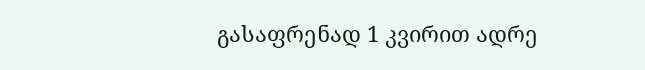გასაფრენად 1 კვირით ადრე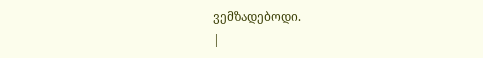ვემზადებოდი.
|